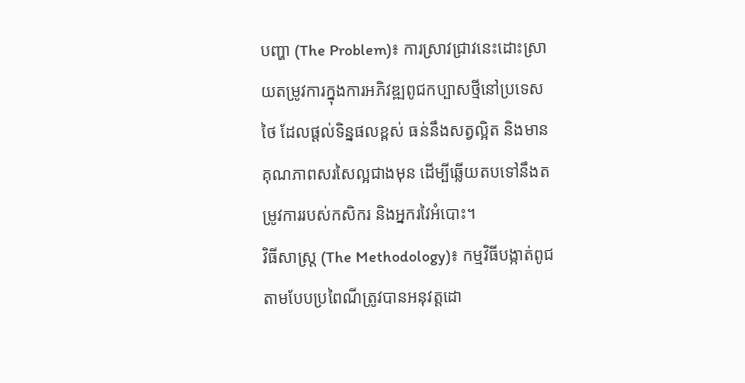បញ្ហា (The Problem)៖ ការស្រាវជ្រាវនេះដោះស្រាយតម្រូវការក្នុងការអភិវឌ្ឍពូជកប្បាសថ្មីនៅប្រទេសថៃ ដែលផ្តល់ទិន្នផលខ្ពស់ ធន់នឹងសត្វល្អិត និងមានគុណភាពសរសៃល្អជាងមុន ដើម្បីឆ្លើយតបទៅនឹងតម្រូវការរបស់កសិករ និងអ្នករវៃអំបោះ។
វិធីសាស្ត្រ (The Methodology)៖ កម្មវិធីបង្កាត់ពូជតាមបែបប្រពៃណីត្រូវបានអនុវត្តដោ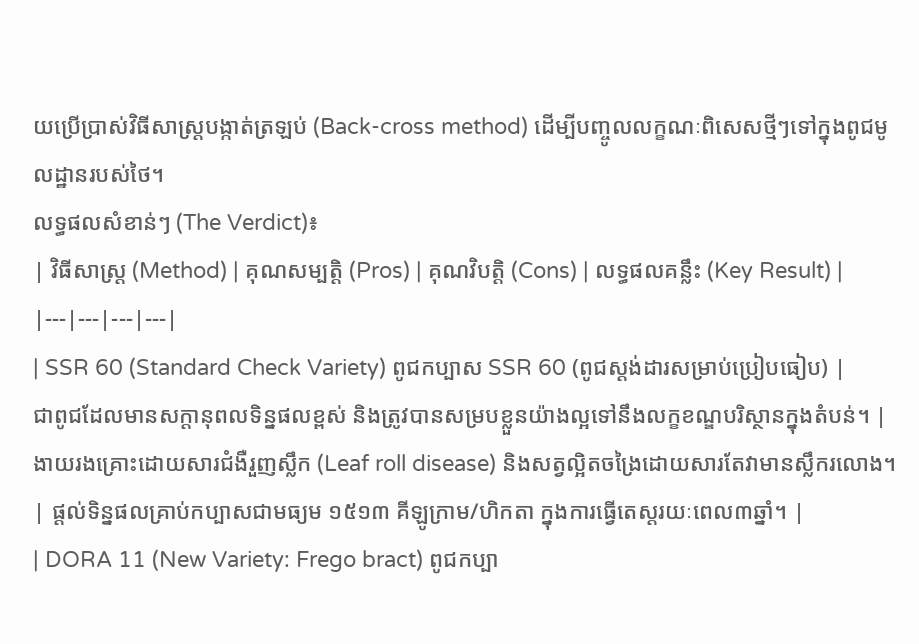យប្រើប្រាស់វិធីសាស្ត្របង្កាត់ត្រឡប់ (Back-cross method) ដើម្បីបញ្ចូលលក្ខណៈពិសេសថ្មីៗទៅក្នុងពូជមូលដ្ឋានរបស់ថៃ។
លទ្ធផលសំខាន់ៗ (The Verdict)៖
| វិធីសាស្ត្រ (Method) | គុណសម្បត្តិ (Pros) | គុណវិបត្តិ (Cons) | លទ្ធផលគន្លឹះ (Key Result) |
|---|---|---|---|
| SSR 60 (Standard Check Variety) ពូជកប្បាស SSR 60 (ពូជស្តង់ដារសម្រាប់ប្រៀបធៀប) |
ជាពូជដែលមានសក្តានុពលទិន្នផលខ្ពស់ និងត្រូវបានសម្របខ្លួនយ៉ាងល្អទៅនឹងលក្ខខណ្ឌបរិស្ថានក្នុងតំបន់។ | ងាយរងគ្រោះដោយសារជំងឺរួញស្លឹក (Leaf roll disease) និងសត្វល្អិតចង្រៃដោយសារតែវាមានស្លឹករលោង។ | ផ្តល់ទិន្នផលគ្រាប់កប្បាសជាមធ្យម ១៥១៣ គីឡូក្រាម/ហិកតា ក្នុងការធ្វើតេស្តរយៈពេល៣ឆ្នាំ។ |
| DORA 11 (New Variety: Frego bract) ពូជកប្បា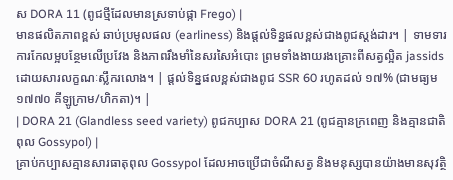ស DORA 11 (ពូជថ្មីដែលមានស្រទាប់ផ្កា Frego) |
មានផលិតភាពខ្ពស់ ឆាប់ប្រមូលផល (earliness) និងផ្តល់ទិន្នផលខ្ពស់ជាងពូជស្តង់ដារ។ | ទាមទារការកែលម្អបន្ថែមលើប្រវែង និងភាពរឹងមាំនៃសរសៃអំបោះ ព្រមទាំងងាយរងគ្រោះពីសត្វល្អិត jassids ដោយសារលក្ខណៈស្លឹករលោង។ | ផ្តល់ទិន្នផលខ្ពស់ជាងពូជ SSR 60 រហូតដល់ ១៧% (ជាមធ្យម ១៧៧០ គីឡូក្រាម/ហិកតា)។ |
| DORA 21 (Glandless seed variety) ពូជកប្បាស DORA 21 (ពូជគ្មានក្រពេញ និងគ្មានជាតិពុល Gossypol) |
គ្រាប់កប្បាសគ្មានសារធាតុពុល Gossypol ដែលអាចប្រើជាចំណីសត្វ និងមនុស្សបានយ៉ាងមានសុវត្ថិ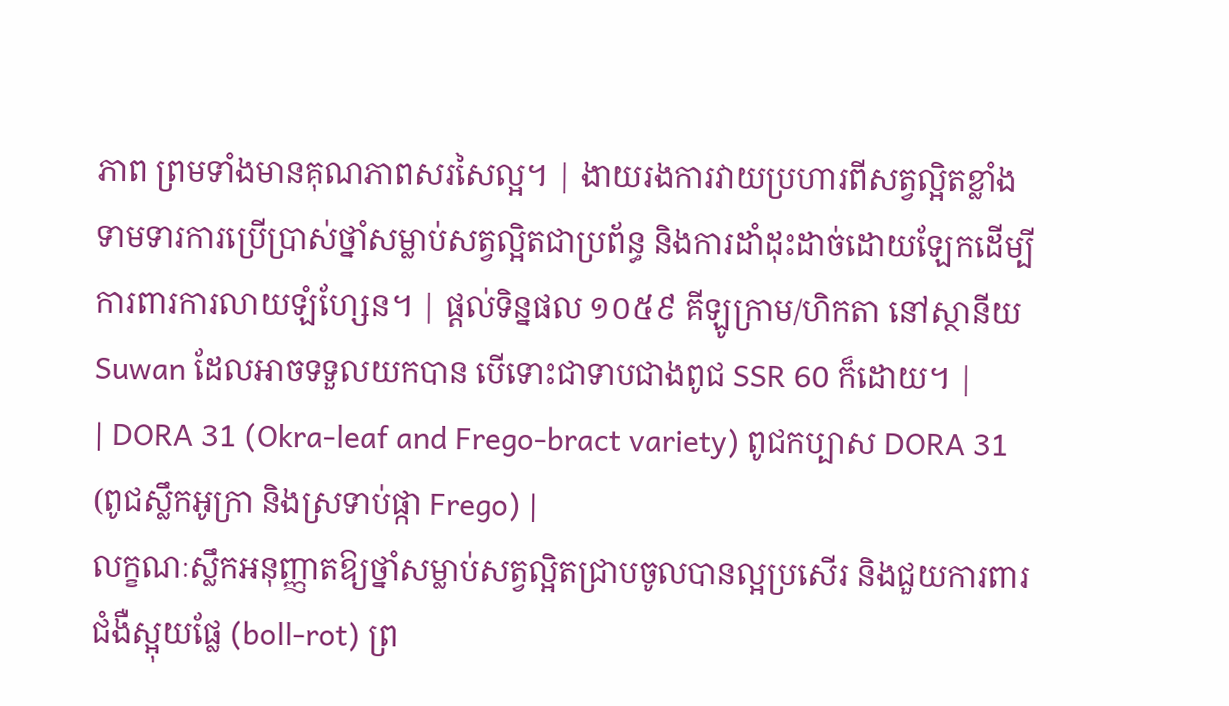ភាព ព្រមទាំងមានគុណភាពសរសៃល្អ។ | ងាយរងការវាយប្រហារពីសត្វល្អិតខ្លាំង ទាមទារការប្រើប្រាស់ថ្នាំសម្លាប់សត្វល្អិតជាប្រព័ន្ធ និងការដាំដុះដាច់ដោយឡែកដើម្បីការពារការលាយឡំហ្សែន។ | ផ្តល់ទិន្នផល ១០៥៩ គីឡូក្រាម/ហិកតា នៅស្ថានីយ Suwan ដែលអាចទទួលយកបាន បើទោះជាទាបជាងពូជ SSR 60 ក៏ដោយ។ |
| DORA 31 (Okra-leaf and Frego-bract variety) ពូជកប្បាស DORA 31 (ពូជស្លឹកអូក្រា និងស្រទាប់ផ្កា Frego) |
លក្ខណៈស្លឹកអនុញ្ញាតឱ្យថ្នាំសម្លាប់សត្វល្អិតជ្រាបចូលបានល្អប្រសើរ និងជួយការពារជំងឺស្អុយផ្លែ (boll-rot) ព្រ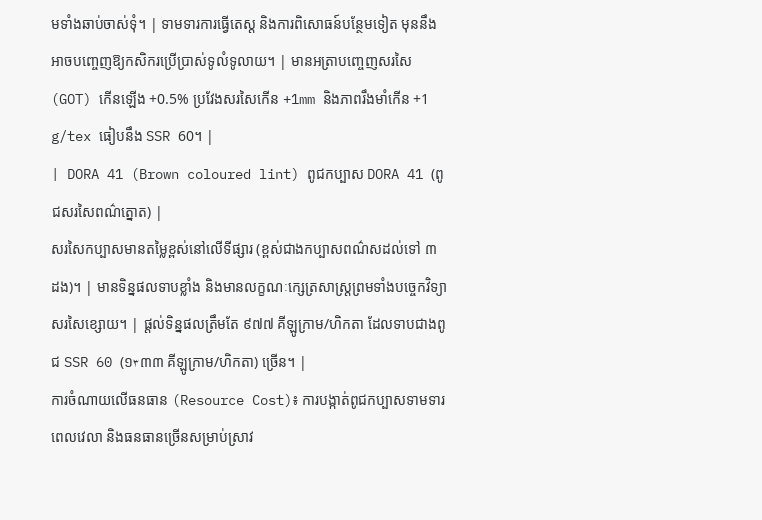មទាំងឆាប់ចាស់ទុំ។ | ទាមទារការធ្វើតេស្ត និងការពិសោធន៍បន្ថែមទៀត មុននឹងអាចបញ្ចេញឱ្យកសិករប្រើប្រាស់ទូលំទូលាយ។ | មានអត្រាបញ្ចេញសរសៃ (GOT) កើនឡើង +0.5% ប្រវែងសរសៃកើន +1mm និងភាពរឹងមាំកើន +1 g/tex ធៀបនឹង SSR 60។ |
| DORA 41 (Brown coloured lint) ពូជកប្បាស DORA 41 (ពូជសរសៃពណ៌ត្នោត) |
សរសៃកប្បាសមានតម្លៃខ្ពស់នៅលើទីផ្សារ (ខ្ពស់ជាងកប្បាសពណ៌សដល់ទៅ ៣ ដង)។ | មានទិន្នផលទាបខ្លាំង និងមានលក្ខណៈក្សេត្រសាស្ត្រព្រមទាំងបច្ចេកវិទ្យាសរសៃខ្សោយ។ | ផ្តល់ទិន្នផលត្រឹមតែ ៩៧៧ គីឡូក្រាម/ហិកតា ដែលទាបជាងពូជ SSR 60 (១۳៣៣ គីឡូក្រាម/ហិកតា) ច្រើន។ |
ការចំណាយលើធនធាន (Resource Cost)៖ ការបង្កាត់ពូជកប្បាសទាមទារពេលវេលា និងធនធានច្រើនសម្រាប់ស្រាវ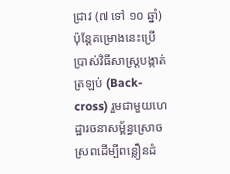ជ្រាវ (៧ ទៅ ១០ ឆ្នាំ) ប៉ុន្តែគម្រោងនេះប្រើប្រាស់វិធីសាស្ត្របង្កាត់ត្រឡប់ (Back-cross) រួមជាមួយហេដ្ឋារចនាសម្ព័ន្ធស្រោចស្រពដើម្បីពន្លឿនដំ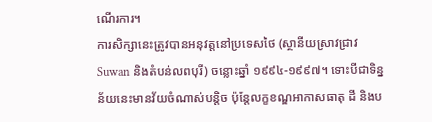ណើរការ។
ការសិក្សានេះត្រូវបានអនុវត្តនៅប្រទេសថៃ (ស្ថានីយស្រាវជ្រាវ Suwan និងតំបន់លពបុរី) ចន្លោះឆ្នាំ ១៩៩៤-១៩៩៧។ ទោះបីជាទិន្នន័យនេះមានវ័យចំណាស់បន្តិច ប៉ុន្តែលក្ខខណ្ឌអាកាសធាតុ ដី និងប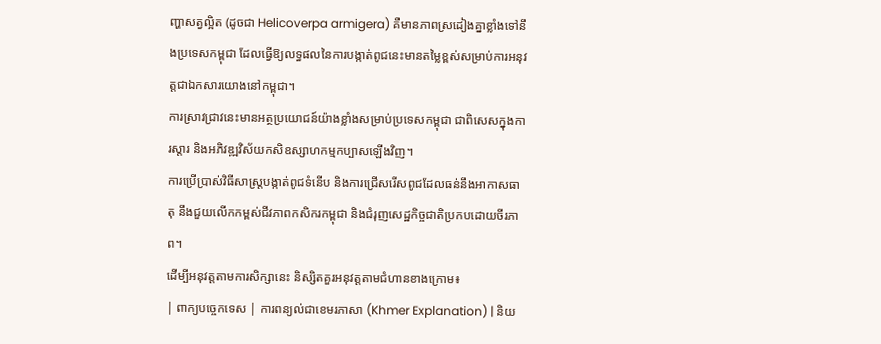ញ្ហាសត្វល្អិត (ដូចជា Helicoverpa armigera) គឺមានភាពស្រដៀងគ្នាខ្លាំងទៅនឹងប្រទេសកម្ពុជា ដែលធ្វើឱ្យលទ្ធផលនៃការបង្កាត់ពូជនេះមានតម្លៃខ្ពស់សម្រាប់ការអនុវត្តជាឯកសារយោងនៅកម្ពុជា។
ការស្រាវជ្រាវនេះមានអត្ថប្រយោជន៍យ៉ាងខ្លាំងសម្រាប់ប្រទេសកម្ពុជា ជាពិសេសក្នុងការស្តារ និងអភិវឌ្ឍវិស័យកសិឧស្សាហកម្មកប្បាសឡើងវិញ។
ការប្រើប្រាស់វិធីសាស្ត្របង្កាត់ពូជទំនើប និងការជ្រើសរើសពូជដែលធន់នឹងអាកាសធាតុ នឹងជួយលើកកម្ពស់ជីវភាពកសិករកម្ពុជា និងជំរុញសេដ្ឋកិច្ចជាតិប្រកបដោយចីរភាព។
ដើម្បីអនុវត្តតាមការសិក្សានេះ និស្សិតគួរអនុវត្តតាមជំហានខាងក្រោម៖
| ពាក្យបច្ចេកទេស | ការពន្យល់ជាខេមរភាសា (Khmer Explanation) | និយ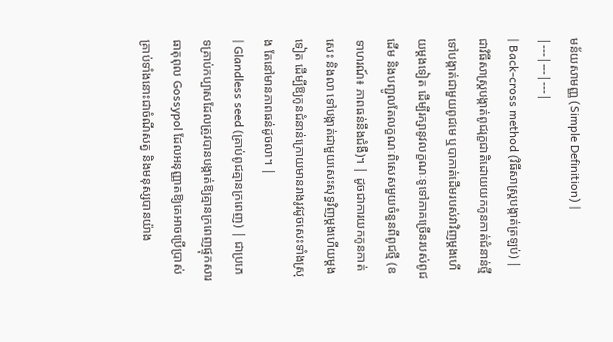មន័យសាមញ្ញ (Simple Definition) |
|---|---|---|
| Back-cross method (វិធីសាស្ត្របង្កាត់ត្រឡប់) | ជាវិធីសាស្ត្របង្កាត់ពូជរុក្ខជាតិដោយយកកូនកាត់ជំនាន់ថ្មីទៅបង្កាត់ជាមួយពូជមេ ឬបាកាត់ដើមរបស់វាវិញម្តងហើយម្តងទៀត ដើម្បីរក្សានូវលក្ខណៈទូទៅភាគច្រើនរបស់ពូជដើម និងបញ្ជូលតែលក្ខណៈពិសេសមួយចំនួនពីពូជថ្មី (ឧទាហរណ៍៖ ភាពធន់នឹងជំងឺ)។ | ដូចជាការយកកូនកាត់សេះ និងលា ទៅបង្កាត់ជាមួយសេះសុទ្ធវិញម្តងហើយម្តងទៀត ដើម្បីឱ្យកូនជំនាន់ក្រោយមានរាងរូវដូចសេះទាំងស្រុង តែនៅមានភាពធន់ដូចលា។ |
| Glandless seed (គ្រាប់ពូជគ្មានក្រពេញ) | ជាប្រភេទគ្រាប់កប្បាសដែលត្រូវបានបង្កាត់ឱ្យគ្មានក្រពេញផ្ទុកសារធាតុពុល Gossypol ដែលអនុញ្ញាតឱ្យគេអាចប្រើប្រាស់គ្រាប់ទាំងនោះជាចំណីសត្វ និងមនុស្សបានយ៉ាង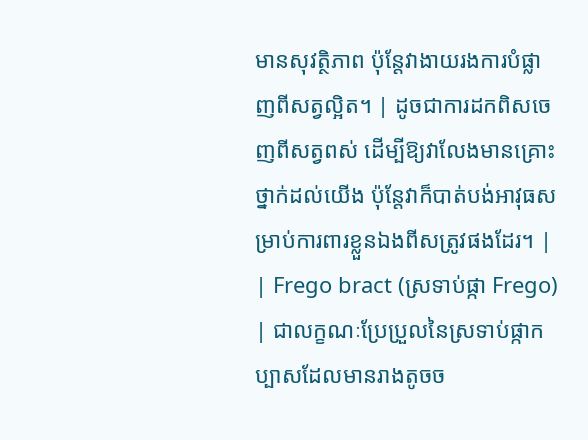មានសុវត្ថិភាព ប៉ុន្តែវាងាយរងការបំផ្លាញពីសត្វល្អិត។ | ដូចជាការដកពិសចេញពីសត្វពស់ ដើម្បីឱ្យវាលែងមានគ្រោះថ្នាក់ដល់យើង ប៉ុន្តែវាក៏បាត់បង់អាវុធសម្រាប់ការពារខ្លួនឯងពីសត្រូវផងដែរ។ |
| Frego bract (ស្រទាប់ផ្កា Frego) | ជាលក្ខណៈប្រែប្រួលនៃស្រទាប់ផ្កាកប្បាសដែលមានរាងតូចច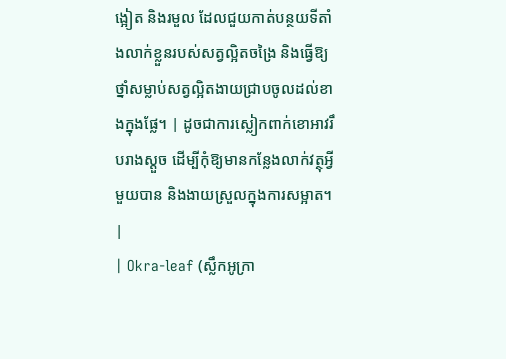ង្អៀត និងរមួល ដែលជួយកាត់បន្ថយទីតាំងលាក់ខ្លួនរបស់សត្វល្អិតចង្រៃ និងធ្វើឱ្យថ្នាំសម្លាប់សត្វល្អិតងាយជ្រាបចូលដល់ខាងក្នុងផ្លែ។ | ដូចជាការស្លៀកពាក់ខោអាវរឹបរាងស្តួច ដើម្បីកុំឱ្យមានកន្លែងលាក់វត្ថុអ្វីមួយបាន និងងាយស្រួលក្នុងការសម្អាត។ |
| Okra-leaf (ស្លឹកអូក្រា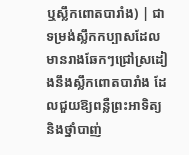ឬស្លឹកពោតបារាំង) | ជាទម្រង់ស្លឹកកប្បាសដែលមានរាងឆែកៗជ្រៅស្រដៀងនឹងស្លឹកពោតបារាំង ដែលជួយឱ្យពន្លឺព្រះអាទិត្យ និងថ្នាំបាញ់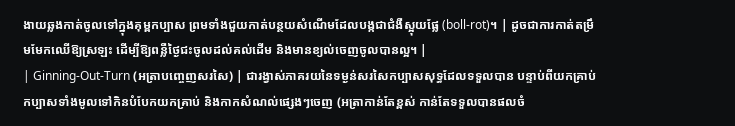ងាយឆ្លងកាត់ចូលទៅក្នុងគុម្ពកប្បាស ព្រមទាំងជួយកាត់បន្ថយសំណើមដែលបង្កជាជំងឺស្អុយផ្លែ (boll-rot)។ | ដូចជាការកាត់តម្រឹមមែកឈើឱ្យស្រឡះ ដើម្បីឱ្យពន្លឺថ្ងៃជះចូលដល់គល់ដើម និងមានខ្យល់ចេញចូលបានល្អ។ |
| Ginning-Out-Turn (អត្រាបញ្ចេញសរសៃ) | ជារង្វាស់ភាគរយនៃទម្ងន់សរសៃកប្បាសសុទ្ធដែលទទួលបាន បន្ទាប់ពីយកគ្រាប់កប្បាសទាំងមូលទៅកិនបំបែកយកគ្រាប់ និងកាកសំណល់ផ្សេងៗចេញ (អត្រាកាន់តែខ្ពស់ កាន់តែទទួលបានផលចំ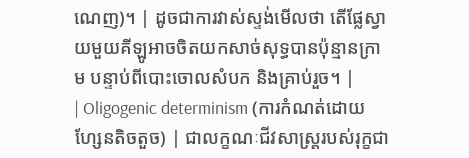ណេញ)។ | ដូចជាការវាស់ស្ទង់មើលថា តើផ្លែស្វាយមួយគីឡូអាចចិតយកសាច់សុទ្ធបានប៉ុន្មានក្រាម បន្ទាប់ពីបោះចោលសំបក និងគ្រាប់រួច។ |
| Oligogenic determinism (ការកំណត់ដោយហ្សែនតិចតួច) | ជាលក្ខណៈជីវសាស្ត្ររបស់រុក្ខជា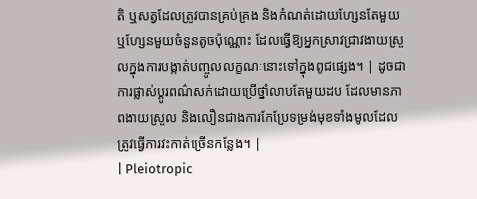តិ ឬសត្វដែលត្រូវបានគ្រប់គ្រង និងកំណត់ដោយហ្សែនតែមួយ ឬហ្សែនមួយចំនួនតូចប៉ុណ្ណោះ ដែលធ្វើឱ្យអ្នកស្រាវជ្រាវងាយស្រួលក្នុងការបង្កាត់បញ្ចូលលក្ខណៈនោះទៅក្នុងពូជផ្សេង។ | ដូចជាការផ្លាស់ប្តូរពណ៌សក់ដោយប្រើថ្នាំលាបតែមួយដប ដែលមានភាពងាយស្រួល និងលឿនជាងការកែប្រែទម្រង់មុខទាំងមូលដែលត្រូវធ្វើការវះកាត់ច្រើនកន្លែង។ |
| Pleiotropic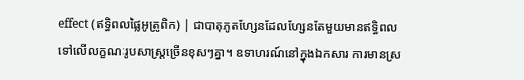effect (ឥទ្ធិពលផ្លៃអូត្រូពិក) | ជាបាតុភូតហ្សែនដែលហ្សែនតែមួយមានឥទ្ធិពលទៅលើលក្ខណៈរូបសាស្ត្រច្រើនខុសៗគ្នា។ ឧទាហរណ៍នៅក្នុងឯកសារ ការមានស្រ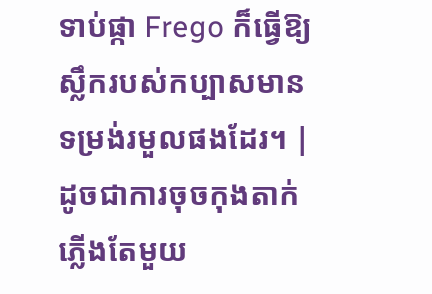ទាប់ផ្កា Frego ក៏ធ្វើឱ្យស្លឹករបស់កប្បាសមានទម្រង់រមួលផងដែរ។ | ដូចជាការចុចកុងតាក់ភ្លើងតែមួយ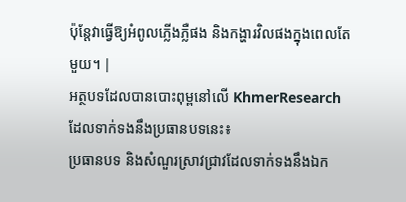ប៉ុន្តែវាធ្វើឱ្យអំពូលភ្លើងភ្លឺផង និងកង្ហារវិលផងក្នុងពេលតែមួយ។ |
អត្ថបទដែលបានបោះពុម្ពនៅលើ KhmerResearch ដែលទាក់ទងនឹងប្រធានបទនេះ៖
ប្រធានបទ និងសំណួរស្រាវជ្រាវដែលទាក់ទងនឹងឯក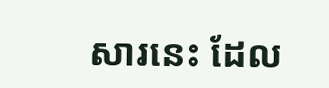សារនេះ ដែល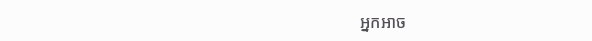អ្នកអាច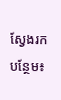ស្វែងរកបន្ថែម៖